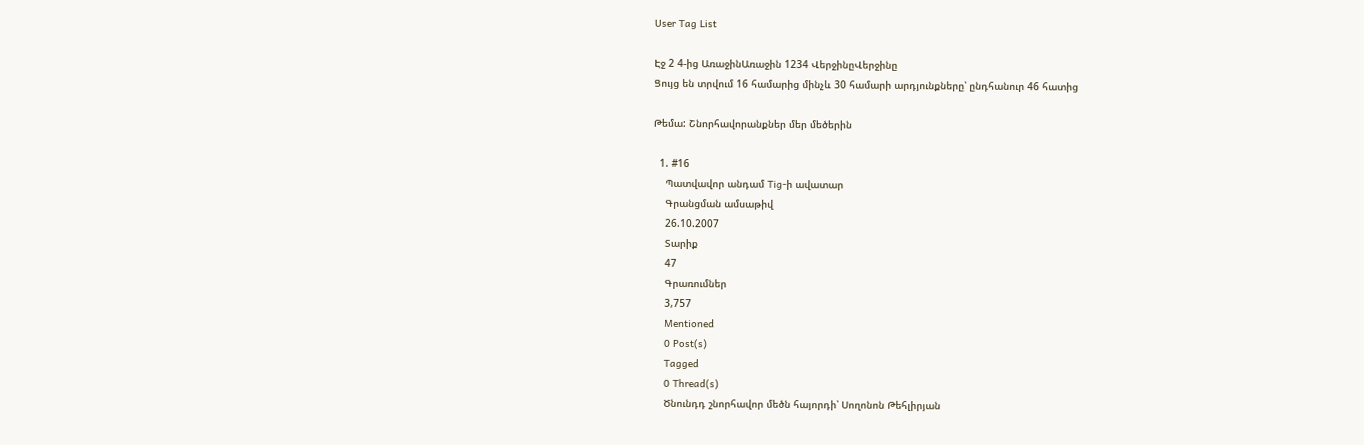User Tag List

Էջ 2 4-ից ԱռաջինԱռաջին 1234 ՎերջինըՎերջինը
Ցույց են տրվում 16 համարից մինչև 30 համարի արդյունքները՝ ընդհանուր 46 հատից

Թեմա: Շնորհավորանքներ մեր մեծերին

  1. #16
    Պատվավոր անդամ Tig-ի ավատար
    Գրանցման ամսաթիվ
    26.10.2007
    Տարիք
    47
    Գրառումներ
    3,757
    Mentioned
    0 Post(s)
    Tagged
    0 Thread(s)
    Ծնունդդ շնորհավոր մեծն հայորդի՝ Սողոնոն Թեհլիրյան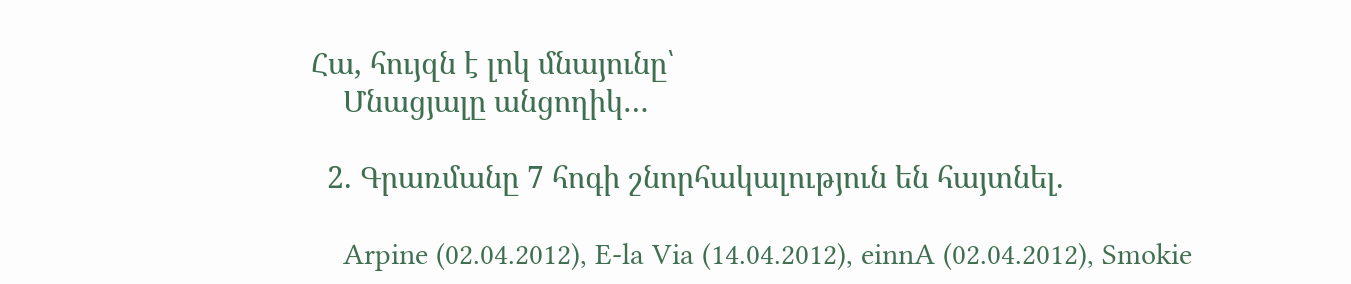Հա, հույզն է լոկ մնայունը՝
    Մնացյալը անցողիկ…

  2. Գրառմանը 7 հոգի շնորհակալություն են հայտնել.

    Arpine (02.04.2012), E-la Via (14.04.2012), einnA (02.04.2012), Smokie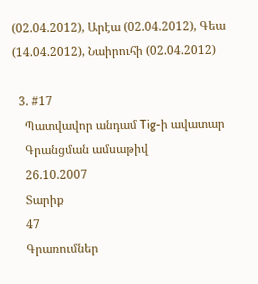(02.04.2012), Արէա (02.04.2012), Գեա (14.04.2012), Նաիրուհի (02.04.2012)

  3. #17
    Պատվավոր անդամ Tig-ի ավատար
    Գրանցման ամսաթիվ
    26.10.2007
    Տարիք
    47
    Գրառումներ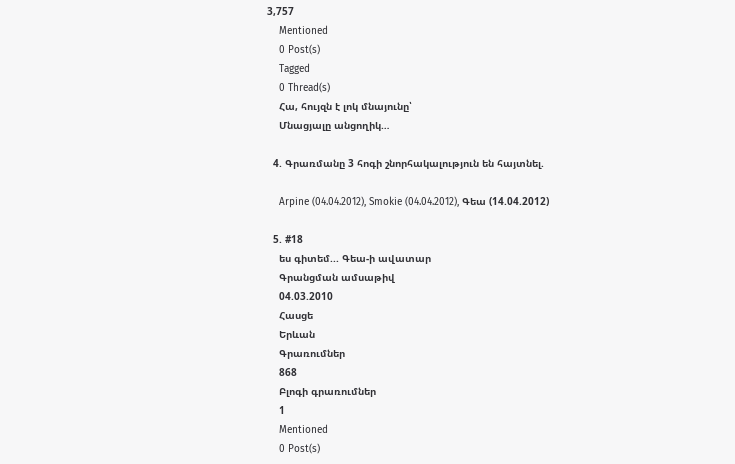3,757
    Mentioned
    0 Post(s)
    Tagged
    0 Thread(s)
    Հա, հույզն է լոկ մնայունը՝
    Մնացյալը անցողիկ…

  4. Գրառմանը 3 հոգի շնորհակալություն են հայտնել.

    Arpine (04.04.2012), Smokie (04.04.2012), Գեա (14.04.2012)

  5. #18
    ես գիտեմ... Գեա-ի ավատար
    Գրանցման ամսաթիվ
    04.03.2010
    Հասցե
    Երևան
    Գրառումներ
    868
    Բլոգի գրառումներ
    1
    Mentioned
    0 Post(s)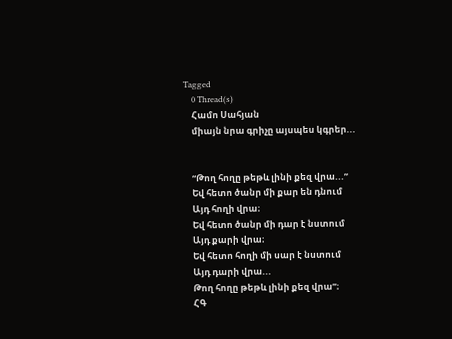Tagged
    0 Thread(s)
    Համո Սահյան
    միայն նրա գրիչը այսպես կգրեր...


    “Թող հողը թեթև լինի քեզ վրա...”
    Եվ հետո ծանր մի քար են դնում
    Այդ հողի վրա։
    Եվ հետո ծանր մի դար է նստում
    Այդ քարի վրա։
    Եվ հետո հողի մի սար է նստում
    Այդ դարի վրա...
    Թող հողը թեթև լինի քեզ վրա”։
    ՀԳ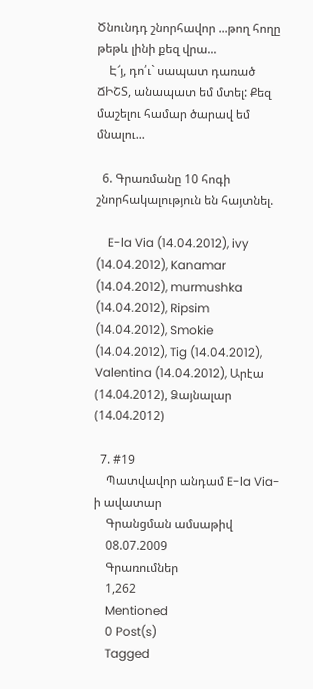Ծնունդդ շնորհավոր ...թող հողը թեթև լինի քեզ վրա...
    Է՜յ, դո՛ւ` սապատ դառած ՃԻՇՏ, անապատ եմ մտել: Քեզ մաշելու համար ծարավ եմ մնալու...

  6. Գրառմանը 10 հոգի շնորհակալություն են հայտնել.

    E-la Via (14.04.2012), ivy (14.04.2012), Kanamar (14.04.2012), murmushka (14.04.2012), Ripsim (14.04.2012), Smokie (14.04.2012), Tig (14.04.2012), Valentina (14.04.2012), Արէա (14.04.2012), Ձայնալար (14.04.2012)

  7. #19
    Պատվավոր անդամ E-la Via-ի ավատար
    Գրանցման ամսաթիվ
    08.07.2009
    Գրառումներ
    1,262
    Mentioned
    0 Post(s)
    Tagged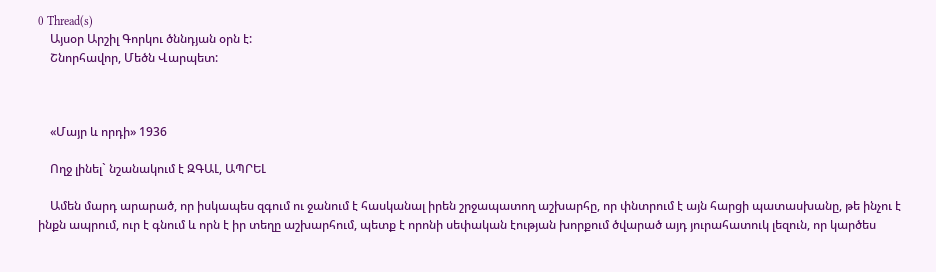0 Thread(s)
    Այսօր Արշիլ Գորկու ծննդյան օրն է:
    Շնորհավոր, Մեծն Վարպետ:



    «Մայր և որդի» 1936

    Ողջ լինել` նշանակում է ԶԳԱԼ, ԱՊՐԵԼ

    Ամեն մարդ արարած, որ իսկապես զգում ու ջանում է հասկանալ իրեն շրջապատող աշխարհը, որ փնտրում է այն հարցի պատասխանը, թե ինչու է ինքն ապրում, ուր է գնում և որն է իր տեղը աշխարհում, պետք է որոնի սեփական էության խորքում ծվարած այդ յուրահատուկ լեզուն, որ կարծես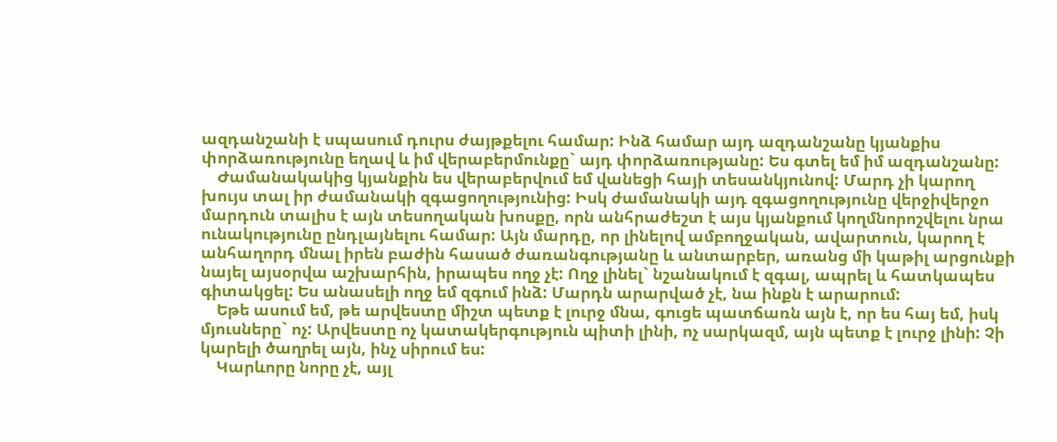ազդանշանի է սպասում դուրս ժայթքելու համար: Ինձ համար այդ ազդանշանը կյանքիս փորձառությունը եղավ և իմ վերաբերմունքը` այդ փորձառությանը: Ես գտել եմ իմ ազդանշանը:
    Ժամանակակից կյանքին ես վերաբերվում եմ վանեցի հայի տեսանկյունով: Մարդ չի կարող խույս տալ իր ժամանակի զգացողությունից: Իսկ ժամանակի այդ զգացողությունը վերջիվերջո մարդուն տալիս է այն տեսողական խոսքը, որն անհրաժեշտ է այս կյանքում կողմնորոշվելու նրա ունակությունը ընդլայնելու համար: Այն մարդը, որ լինելով ամբողջական, ավարտուն, կարող է անհաղորդ մնալ իրեն բաժին հասած ժառանգությանը և անտարբեր, առանց մի կաթիլ արցունքի նայել այսօրվա աշխարհին, իրապես ողջ չէ: Ողջ լինել` նշանակում է զգալ, ապրել և հատկապես գիտակցել: Ես անասելի ողջ եմ զգում ինձ: Մարդն արարված չէ, նա ինքն է արարում:
    Եթե ասում եմ, թե արվեստը միշտ պետք է լուրջ մնա, գուցե պատճառն այն է, որ ես հայ եմ, իսկ մյուսները` ոչ: Արվեստը ոչ կատակերգություն պիտի լինի, ոչ սարկազմ, այն պետք է լուրջ լինի: Չի կարելի ծաղրել այն, ինչ սիրում ես:
    Կարևորը նորը չէ, այլ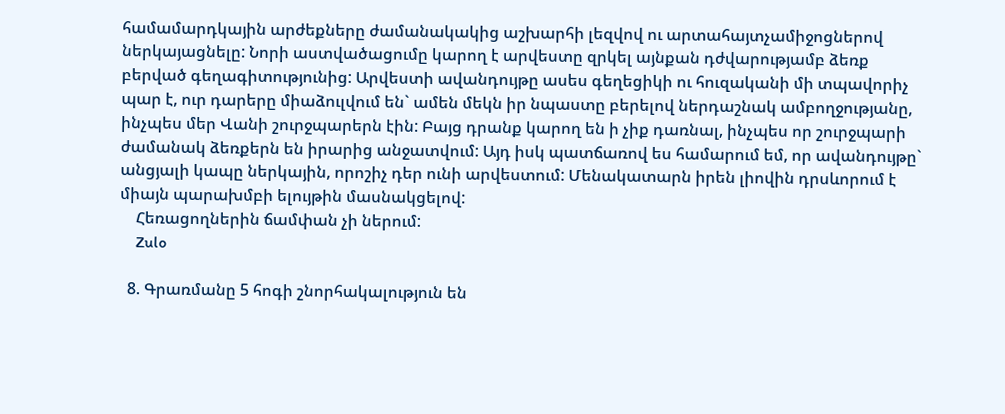համամարդկային արժեքները ժամանակակից աշխարհի լեզվով ու արտահայտչամիջոցներով ներկայացնելը: Նորի աստվածացումը կարող է արվեստը զրկել այնքան դժվարությամբ ձեռք բերված գեղագիտությունից: Արվեստի ավանդույթը ասես գեղեցիկի ու հուզականի մի տպավորիչ պար է, ուր դարերը միաձուլվում են` ամեն մեկն իր նպաստը բերելով ներդաշնակ ամբողջությանը, ինչպես մեր Վանի շուրջպարերն էին: Բայց դրանք կարող են ի չիք դառնալ, ինչպես որ շուրջպարի ժամանակ ձեռքերն են իրարից անջատվում: Այդ իսկ պատճառով ես համարում եմ, որ ավանդույթը` անցյալի կապը ներկային, որոշիչ դեր ունի արվեստում: Մենակատարն իրեն լիովին դրսևորում է միայն պարախմբի ելույթին մասնակցելով:
    Հեռացողներին ճամփան չի ներում:
    Zulo

  8. Գրառմանը 5 հոգի շնորհակալություն են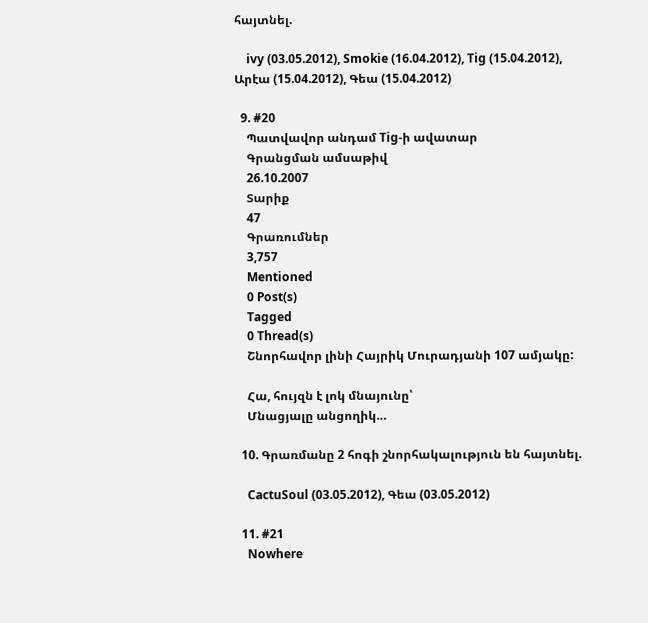հայտնել.

    ivy (03.05.2012), Smokie (16.04.2012), Tig (15.04.2012), Արէա (15.04.2012), Գեա (15.04.2012)

  9. #20
    Պատվավոր անդամ Tig-ի ավատար
    Գրանցման ամսաթիվ
    26.10.2007
    Տարիք
    47
    Գրառումներ
    3,757
    Mentioned
    0 Post(s)
    Tagged
    0 Thread(s)
    Շնորհավոր լինի Հայրիկ Մուրադյանի 107 ամյակը:

    Հա, հույզն է լոկ մնայունը՝
    Մնացյալը անցողիկ…

  10. Գրառմանը 2 հոգի շնորհակալություն են հայտնել.

    CactuSoul (03.05.2012), Գեա (03.05.2012)

  11. #21
    Nowhere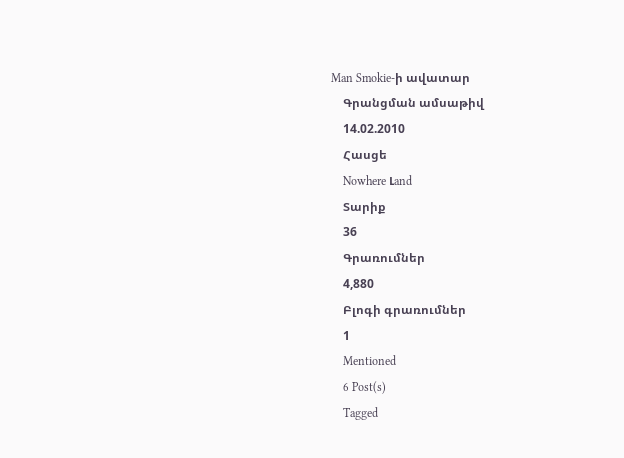Man Smokie-ի ավատար
    Գրանցման ամսաթիվ
    14.02.2010
    Հասցե
    Nowhere Լand
    Տարիք
    36
    Գրառումներ
    4,880
    Բլոգի գրառումներ
    1
    Mentioned
    6 Post(s)
    Tagged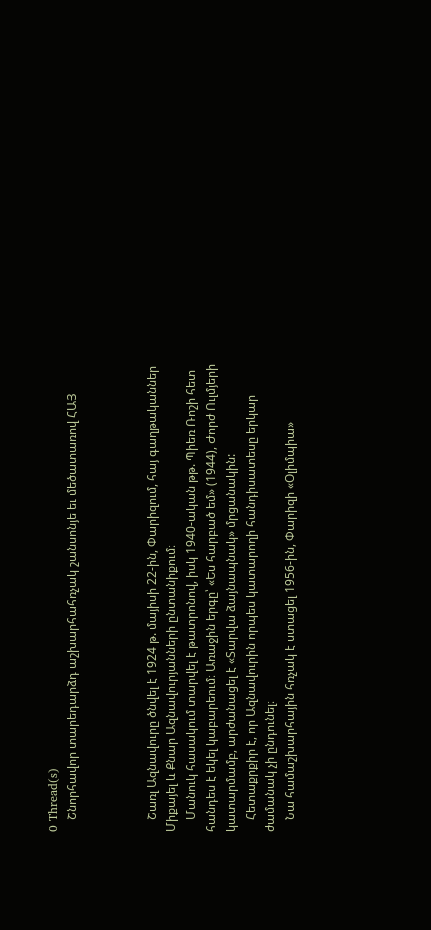0 Thread(s)
    Շնորհավոր տարեդարձդ աշխարհահռչակ շանսոնյե եւ մեծատառով ՀԱՅ



    Շառլ Ազնավուրը ծնվել է 1924 թ. մայիսի 22-ին, Փարիզում, հայ գաղթականներ Միքայել և Քնար Ազնավուրյանների ընտանիքում։
    Մանուկ հասակում տարվել է թատրոնով, իսկ 1940-ական թթ. Պիեռ Ռոշի հետ հանդես է եկել կաբարեում։ Առաջին երգը՝ «Ես հարբած եմ» (1944), Ժորժ Ուլմյերի կատարմամբ, արժանացել է «Տարվա ձայնապնակ» մրցանակին:
    Հետաքրքիր է, որ Ազնավուրին որպես կատարողի հանդիսատեսը երկար ժամանակ չի ընդունել։
    Նա համաշխարհային հռչակ է ստացել 1956-ին, Փարիզի «Օլիմպիա»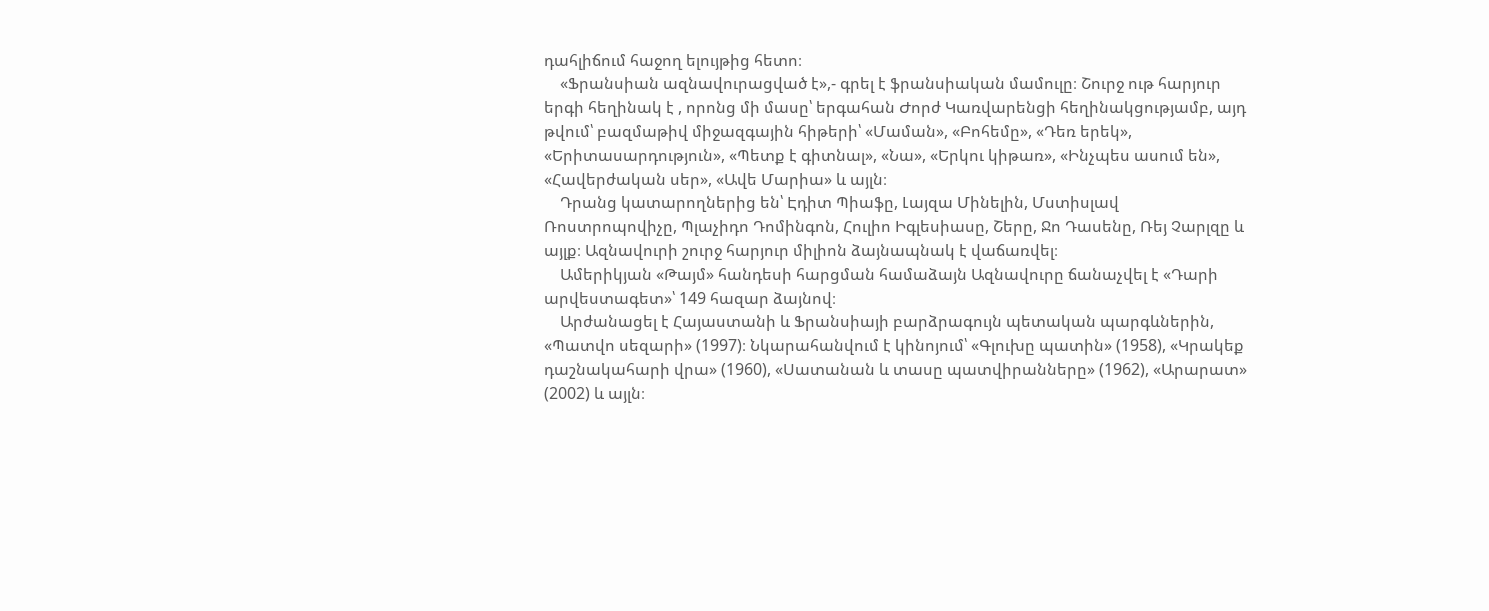դահլիճում հաջող ելույթից հետո։
    «Ֆրանսիան ազնավուրացված է»,- գրել է ֆրանսիական մամուլը։ Շուրջ ութ հարյուր երգի հեղինակ է , որոնց մի մասը՝ երգահան Ժորժ Կառվարենցի հեղինակցությամբ, այդ թվում՝ բազմաթիվ միջազգային հիթերի՝ «Մաման», «Բոհեմը», «Դեռ երեկ», «Երիտասարդություն», «Պետք է գիտնալ», «Նա», «Երկու կիթառ», «Ինչպես ասում են», «Հավերժական սեր», «Ավե Մարիա» և այլն։
    Դրանց կատարողներից են՝ Էդիտ Պիաֆը, Լայզա Մինելին, Մստիսլավ Ռոստրոպովիչը, Պլաչիդո Դոմինգոն, Հուլիո Իգլեսիասը, Շերը, Ջո Դասենը, Ռեյ Չարլզը և այլք։ Ազնավուրի շուրջ հարյուր միլիոն ձայնապնակ է վաճառվել։
    Ամերիկյան «Թայմ» հանդեսի հարցման համաձայն Ազնավուրը ճանաչվել է «Դարի արվեստագետ»՝ 149 հազար ձայնով։
    Արժանացել է Հայաստանի և Ֆրանսիայի բարձրագույն պետական պարգևներին, «Պատվո սեզարի» (1997)։ Նկարահանվում է կինոյում՝ «Գլուխը պատին» (1958), «Կրակեք դաշնակահարի վրա» (1960), «Սատանան և տասը պատվիրանները» (1962), «Արարատ» (2002) և այլն։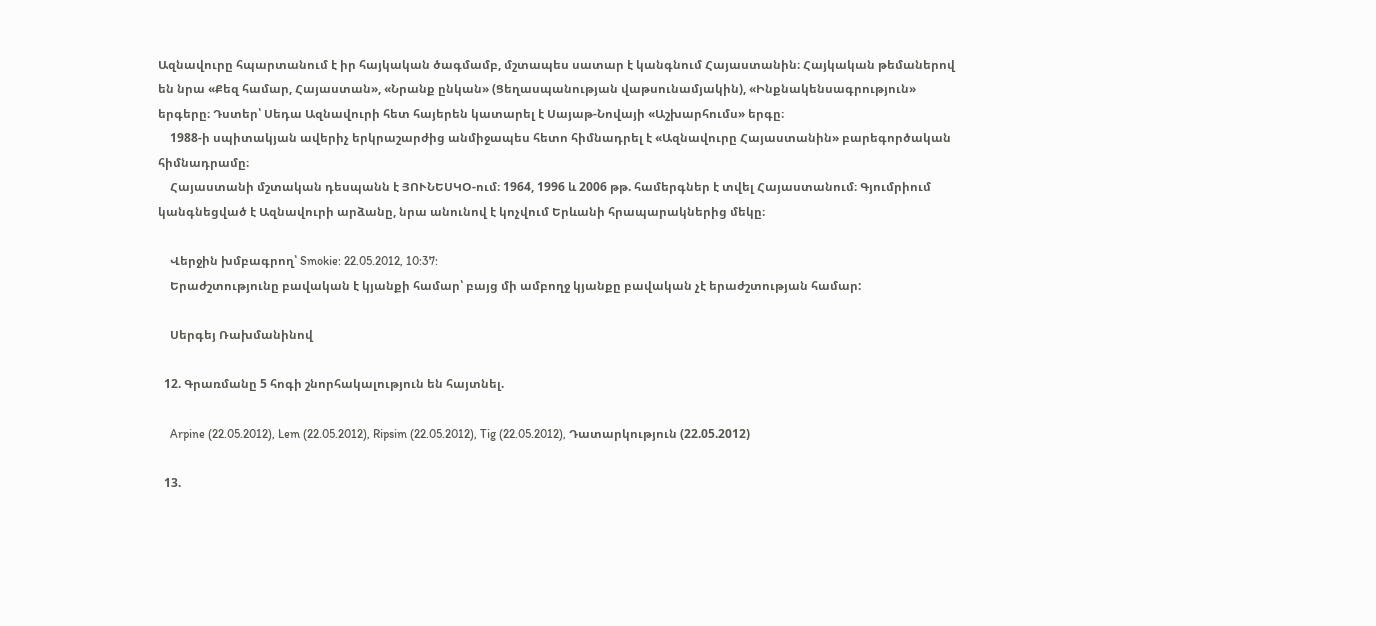Ազնավուրը հպարտանում է իր հայկական ծագմամբ, մշտապես սատար է կանգնում Հայաստանին։ Հայկական թեմաներով են նրա «Քեզ համար, Հայաստան», «Նրանք ընկան» (Ցեղասպանության վաթսունամյակին), «Ինքնակենսագրություն» երգերը։ Դստեր՝ Սեդա Ազնավուրի հետ հայերեն կատարել է Սայաթ-Նովայի «Աշխարհումս» երգը։
    1988-ի սպիտակյան ավերիչ երկրաշարժից անմիջապես հետո հիմնադրել է «Ազնավուրը Հայաստանին» բարեգործական հիմնադրամը։
    Հայաստանի մշտական դեսպանն է ՅՈՒՆԵՍԿՕ-ում։ 1964, 1996 և 2006 թթ. համերգներ է տվել Հայաստանում։ Գյումրիում կանգնեցված է Ազնավուրի արձանը, նրա անունով է կոչվում Երևանի հրապարակներից մեկը։

    Վերջին խմբագրող՝ Smokie: 22.05.2012, 10:37:
    Երաժշտությունը բավական է կյանքի համար՝ բայց մի ամբողջ կյանքը բավական չէ երաժշտության համար:

    Սերգեյ Ռախմանինով

  12. Գրառմանը 5 հոգի շնորհակալություն են հայտնել.

    Arpine (22.05.2012), Lem (22.05.2012), Ripsim (22.05.2012), Tig (22.05.2012), Դատարկություն (22.05.2012)

  13.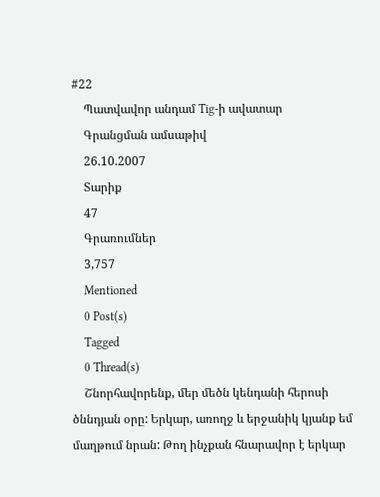#22
    Պատվավոր անդամ Tig-ի ավատար
    Գրանցման ամսաթիվ
    26.10.2007
    Տարիք
    47
    Գրառումներ
    3,757
    Mentioned
    0 Post(s)
    Tagged
    0 Thread(s)
    Շնորհավորենք, մեր մեծն կենդանի հերոսի ծննդյան օրը: Երկար, առողջ և երջանիկ կյանք եմ մաղթում նրան: Թող ինչքան հնարավոր է երկար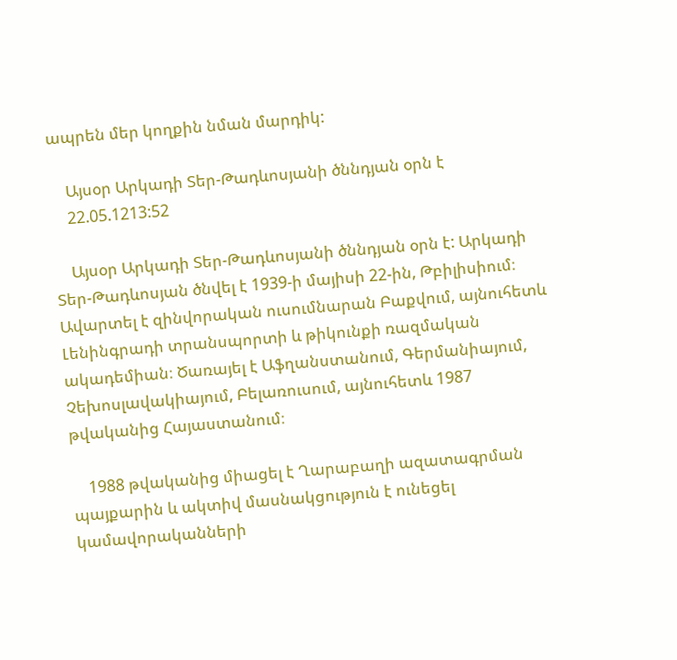ապրեն մեր կողքին նման մարդիկ:

    Այսօր Արկադի Տեր-Թադևոսյանի ծննդյան օրն է
    22.05.1213:52

    Այսօր Արկադի Տեր-Թադևոսյանի ծննդյան օրն է: Արկադի Տեր-Թադևոսյան ծնվել է 1939-ի մայիսի 22-ին, Թբիլիսիում։ Ավարտել է զինվորական ուսումնարան Բաքվում, այնուհետև Լենինգրադի տրանսպորտի և թիկունքի ռազմական ակադեմիան։ Ծառայել է Աֆղանստանում, Գերմանիայում, Չեխոսլավակիայում, Բելառուսում, այնուհետև 1987 թվականից Հայաստանում։

    1988 թվականից միացել է Ղարաբաղի ազատագրման պայքարին և ակտիվ մասնակցություն է ունեցել կամավորականների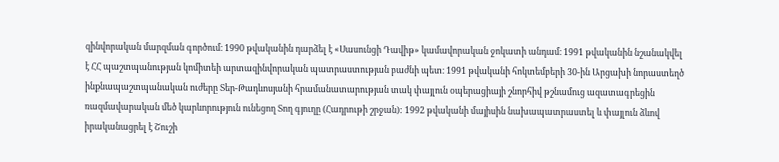զինվորական մարզման գործում։ 1990 թվականին դարձել է «Սասունցի Դավիթ» կամավորական ջոկատի անդամ։ 1991 թվականին նշանակվել է ՀՀ պաշտպանության կոմիտեի արտազինվորական պատրաստության բաժնի պետ։ 1991 թվականի հոկտեմբերի 30-ին Արցախի նորաստեղծ ինքնապաշտպանական ուժերը Տեր-Թադևոսյանի հրամանատարության տակ փայլուն օպերացիայի շնորհիվ թշնամուց ազատագրեցին ռազմավարական մեծ կարևորություն ունեցող Տող գյուղը (Հադրութի շրջան): 1992 թվականի մայիսին նախապատրաստել և փայլուն ձևով իրականացրել է Շուշի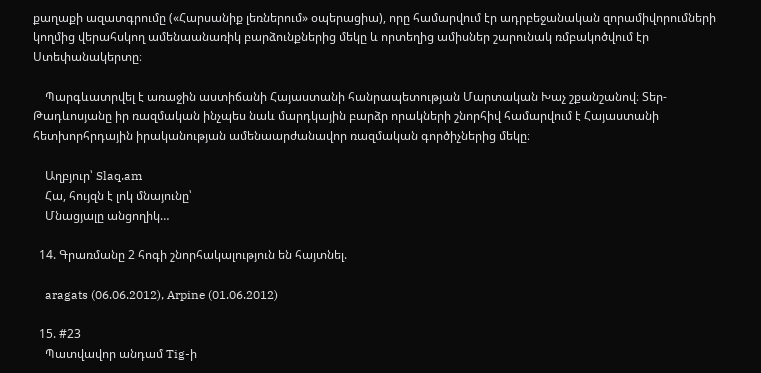քաղաքի ազատգրումը («Հարսանիք լեռներում» օպերացիա), որը համարվում էր ադրբեջանական զորամիվորումների կողմից վերահսկող ամենաանառիկ բարձունքներից մեկը և որտեղից ամիսներ շարունակ ռմբակոծվում էր Ստեփանակերտը։

    Պարգևատրվել է առաջին աստիճանի Հայաստանի հանրապետության Մարտական Խաչ շքանշանով։ Տեր-Թադևոսյանը իր ռազմական ինչպես նաև մարդկային բարձր որակների շնորհիվ համարվում է Հայաստանի հետխորհրդային իրականության ամենաարժանավոր ռազմական գործիչներից մեկը։

    Աղբյուր՝ Slaq.am
    Հա, հույզն է լոկ մնայունը՝
    Մնացյալը անցողիկ…

  14. Գրառմանը 2 հոգի շնորհակալություն են հայտնել.

    aragats (06.06.2012), Arpine (01.06.2012)

  15. #23
    Պատվավոր անդամ Tig-ի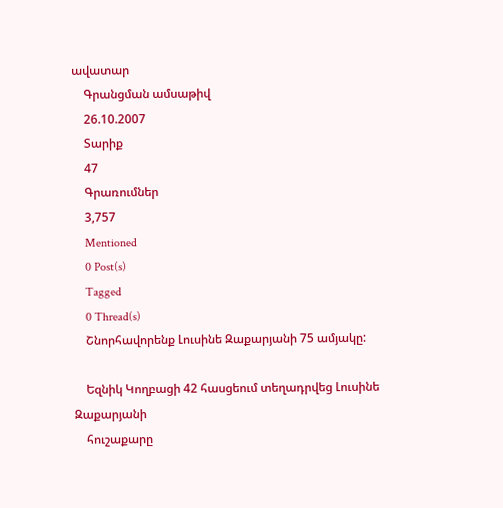ավատար
    Գրանցման ամսաթիվ
    26.10.2007
    Տարիք
    47
    Գրառումներ
    3,757
    Mentioned
    0 Post(s)
    Tagged
    0 Thread(s)
    Շնորհավորենք Լուսինե Զաքարյանի 75 ամյակը:

    Եզնիկ Կողբացի 42 հասցեում տեղադրվեց Լուսինե Զաքարյանի
    հուշաքարը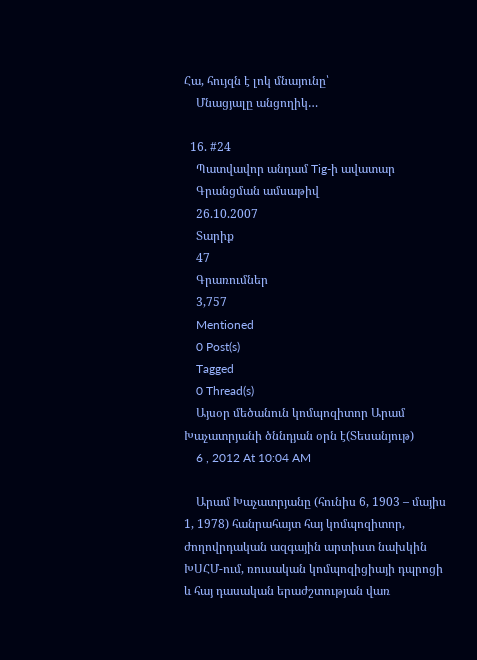Հա, հույզն է լոկ մնայունը՝
    Մնացյալը անցողիկ…

  16. #24
    Պատվավոր անդամ Tig-ի ավատար
    Գրանցման ամսաթիվ
    26.10.2007
    Տարիք
    47
    Գրառումներ
    3,757
    Mentioned
    0 Post(s)
    Tagged
    0 Thread(s)
    Այսօր մեծանուն կոմպոզիտոր Արամ Խաչատրյանի ծննդյան օրն է(Տեսանյութ)
    6 , 2012 At 10:04 AM

    Արամ Խաչատրյանը (հունիս 6, 1903 – մայիս 1, 1978) հանրահայտ հայ կոմպոզիտոր, ժողովրդական ազգային արտիստ նախկին ԽՍՀՄ-ում, ռուսական կոմպոզիցիայի դպրոցի և հայ դասական երաժշտության վառ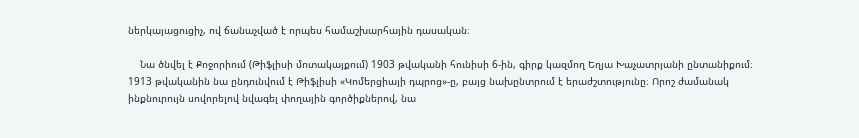ներկայացուցիչ, ով ճանաչված է որպես համաշխարհային դասական։

    Նա ծնվել է Քոջորիում (Թիֆլիսի մոտակայքում) 1903 թվականի հունիսի 6-ին, գիրք կազմող Եղյա Խաչատրյանի ընտանիքում։ 1913 թվականին նա ընդունվում է Թիֆլիսի «Կոմերցիայի դպրոց»-ը, բայց նախընտրում է երաժշտությունը։ Որոշ ժամանակ ինքնուրույն սովորելով նվագել փողային գործիքներով, նա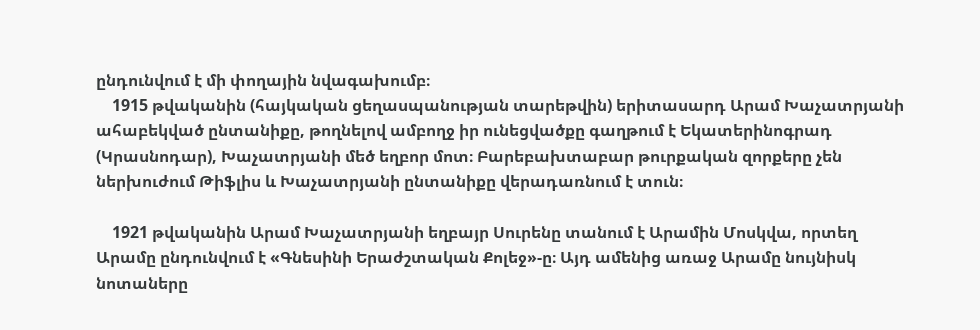ընդունվում է մի փողային նվագախումբ։
    1915 թվականին (հայկական ցեղասպանության տարեթվին) երիտասարդ Արամ Խաչատրյանի ահաբեկված ընտանիքը, թողնելով ամբողջ իր ունեցվածքը գաղթում է Եկատերինոգրադ (Կրասնոդար), Խաչատրյանի մեծ եղբոր մոտ։ Բարեբախտաբար թուրքական զորքերը չեն ներխուժում Թիֆլիս և Խաչատրյանի ընտանիքը վերադառնում է տուն։

    1921 թվականին Արամ Խաչատրյանի եղբայր Սուրենը տանում է Արամին Մոսկվա, որտեղ Արամը ընդունվում է «Գնեսինի Երաժշտական Քոլեջ»-ը։ Այդ ամենից առաջ Արամը նույնիսկ նոտաները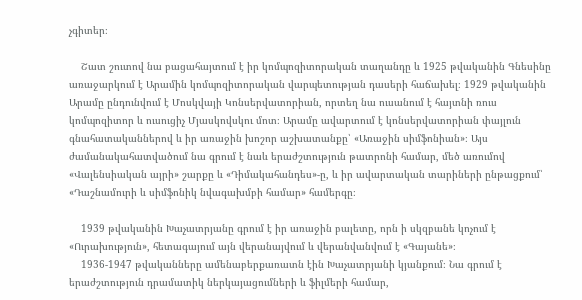չգիտեր։

    Շատ շուտով նա բացահայտում է իր կոմպոզիտորական տաղանդը և 1925 թվականին Գնեսինը առաջարկում է Արամին կոմպոզիտորական վարպետության դասերի հաճախել։ 1929 թվականին Արամը ընդունվում է Մոսկվայի Կոնսերվատորիան, որտեղ նա ուսանում է հայտնի ռուս կոմպոզիտոր և ուսուցիչ Մյասկովսկու մոտ։ Արամը ավարտում է կոնսերվատորիան փայլուն գնահատականներով և իր առաջին խոշոր աշխատանքը՝ «Առաջին սիմֆոնիան»։ Այս ժամանակահատվածում նա գրում է նաև երաժշտություն թատրոնի համար, մեծ առումով «Վալենսիական այրի» շարքը և «Դիմակահանդես»-ը, և իր ավարտական տարիների ընթացքում՝ «Դաշնամուրի և սիմֆոնիկ նվագախմբի համար» համերգը։

    1939 թվականին Խաչատրյանը գրում է իր առաջին բալետը, որն ի սկզբանե կոչում է «Ուրախություն», հետագայում այն վերանայվում և վերանվանվում է «Գայանե»։
    1936-1947 թվականները ամենաբերքառատն էին Խաչատրյանի կյանքում։ Նա գրում է երաժշտություն դրամատիկ ներկայացումների և ֆիլմերի համար,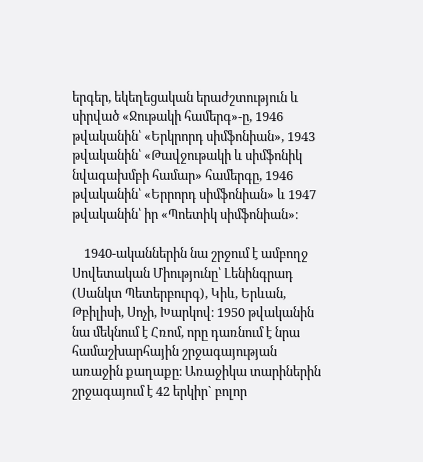երգեր, եկեղեցական երաժշտություն և սիրված «Ջութակի համերգ»-ը, 1946 թվականին՝ «Երկրորդ սիմֆոնիան», 1943 թվականին՝ «Թավջութակի և սիմֆոնիկ նվագախմբի համար» համերգը, 1946 թվականին՝ «Երրորդ սիմֆոնիան» և 1947 թվականին՝ իր «Պոետիկ սիմֆոնիան»։

    1940-ականներին նա շրջում է ամբողջ Սովետական Միությունը՝ Լենինգրադ (Սանկտ Պետերբուրգ), Կիև, Երևան, Թբիլիսի, Սոչի, Խարկով։ 1950 թվականին նա մեկնում է Հռոմ, որը դառնում է նրա համաշխարհային շրջագայության առաջին քաղաքը։ Առաջիկա տարիներին շրջագայում է 42 երկիր` բոլոր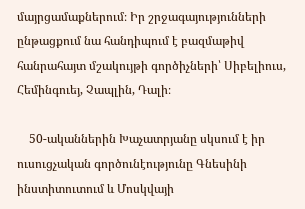մայրցամաքներում։ Իր շրջագայությունների ընթացքում նա հանդիպում է բազմաթիվ հանրահայտ մշակույթի գործիչների՝ Սիբելիուս, Հեմինգուեյ, Չապլին, Դալի։

    50-ականներին Խաչատրյանը սկսում է իր ուսուցչական գործունէությունը Գնեսինի ինստիտուտում և Մոսկվայի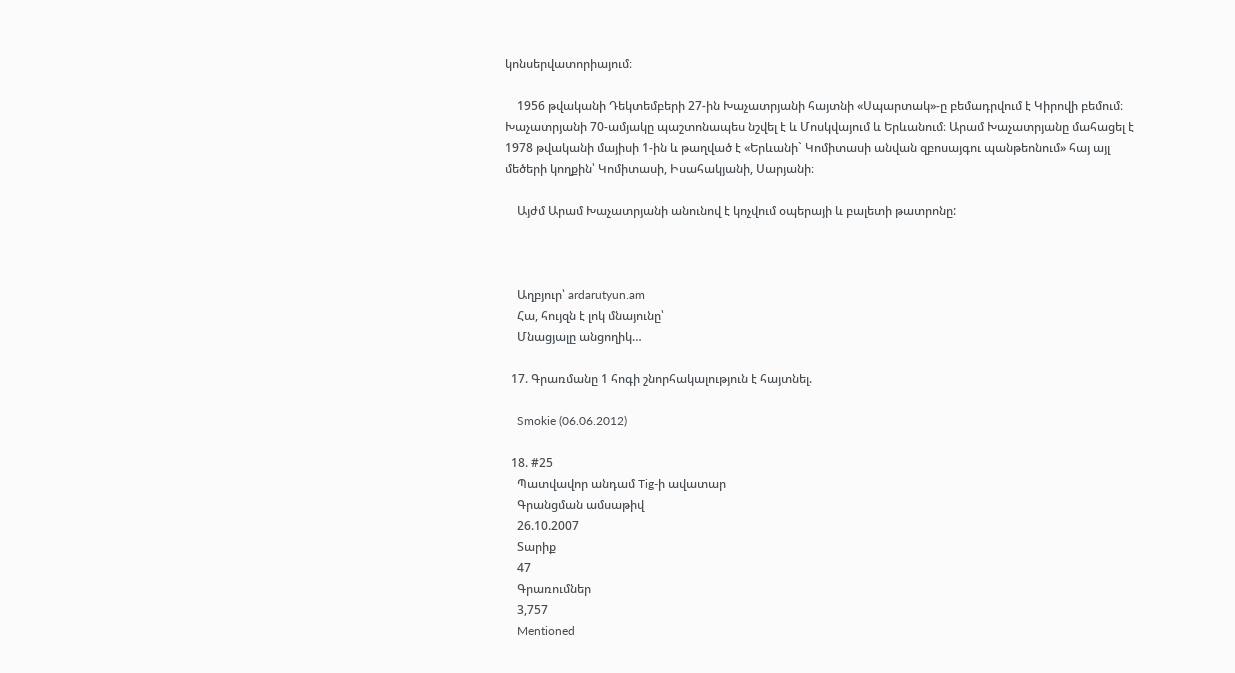կոնսերվատորիայում։

    1956 թվականի Դեկտեմբերի 27-ին Խաչատրյանի հայտնի «Սպարտակ»-ը բեմադրվում է Կիրովի բեմում։ Խաչատրյանի 70-ամյակը պաշտոնապես նշվել է և Մոսկվայում և Երևանում։ Արամ Խաչատրյանը մահացել է 1978 թվականի մայիսի 1-ին և թաղված է «Երևանի` Կոմիտասի անվան զբոսայգու պանթեոնում» հայ այլ մեծերի կողքին՝ Կոմիտասի, Իսահակյանի, Սարյանի։

    Այժմ Արամ Խաչատրյանի անունով է կոչվում օպերայի և բալետի թատրոնը:



    Աղբյուր՝ ardarutyun.am
    Հա, հույզն է լոկ մնայունը՝
    Մնացյալը անցողիկ…

  17. Գրառմանը 1 հոգի շնորհակալություն է հայտնել.

    Smokie (06.06.2012)

  18. #25
    Պատվավոր անդամ Tig-ի ավատար
    Գրանցման ամսաթիվ
    26.10.2007
    Տարիք
    47
    Գրառումներ
    3,757
    Mentioned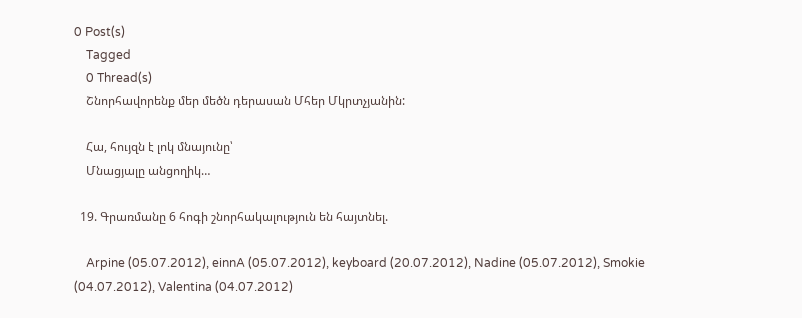0 Post(s)
    Tagged
    0 Thread(s)
    Շնորհավորենք մեր մեծն դերասան Մհեր Մկրտչյանին:

    Հա, հույզն է լոկ մնայունը՝
    Մնացյալը անցողիկ…

  19. Գրառմանը 6 հոգի շնորհակալություն են հայտնել.

    Arpine (05.07.2012), einnA (05.07.2012), keyboard (20.07.2012), Nadine (05.07.2012), Smokie (04.07.2012), Valentina (04.07.2012)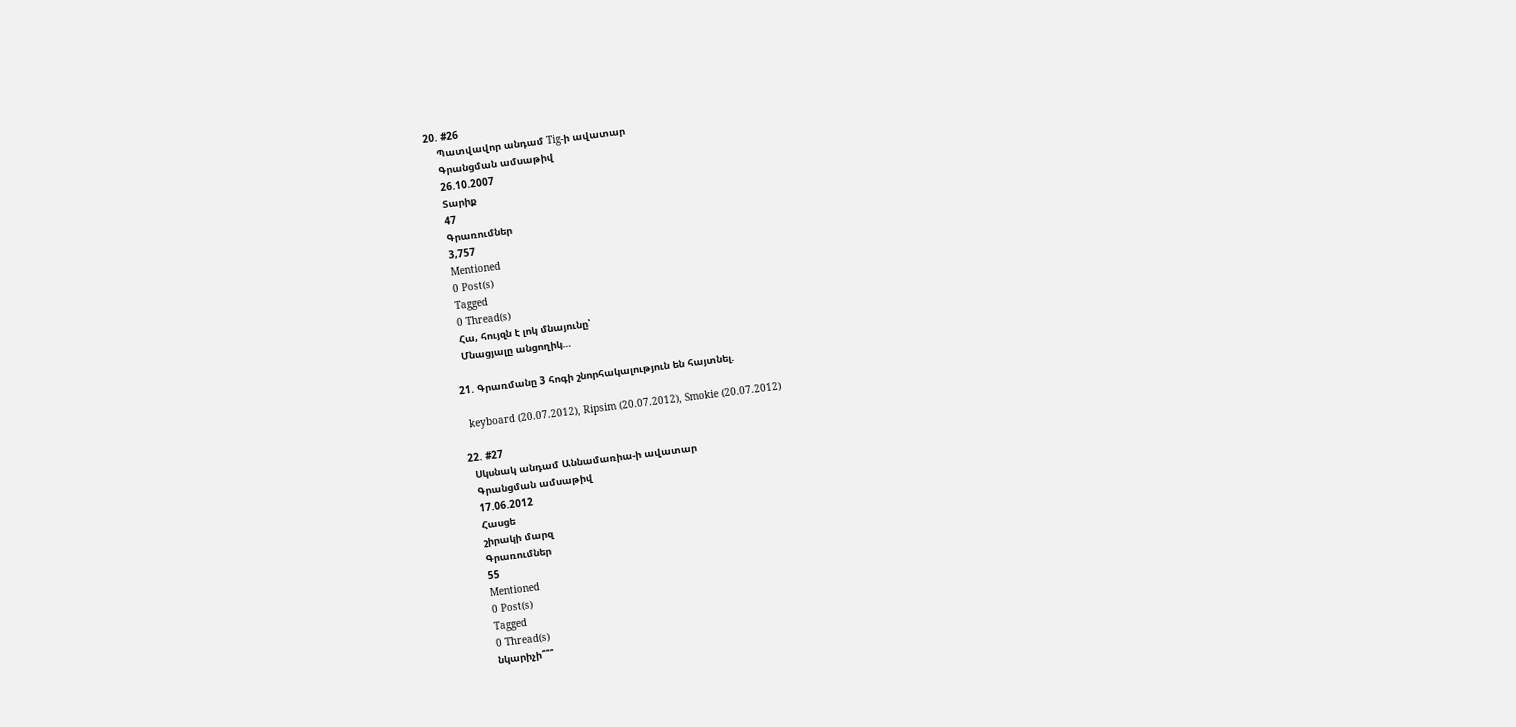20. #26
    Պատվավոր անդամ Tig-ի ավատար
    Գրանցման ամսաթիվ
    26.10.2007
    Տարիք
    47
    Գրառումներ
    3,757
    Mentioned
    0 Post(s)
    Tagged
    0 Thread(s)
    Հա, հույզն է լոկ մնայունը՝
    Մնացյալը անցողիկ…

  21. Գրառմանը 3 հոգի շնորհակալություն են հայտնել.

    keyboard (20.07.2012), Ripsim (20.07.2012), Smokie (20.07.2012)

  22. #27
    Սկսնակ անդամ Աննամառիա-ի ավատար
    Գրանցման ամսաթիվ
    17.06.2012
    Հասցե
    շիրակի մարզ
    Գրառումներ
    55
    Mentioned
    0 Post(s)
    Tagged
    0 Thread(s)
    նկարիչի՞՞՞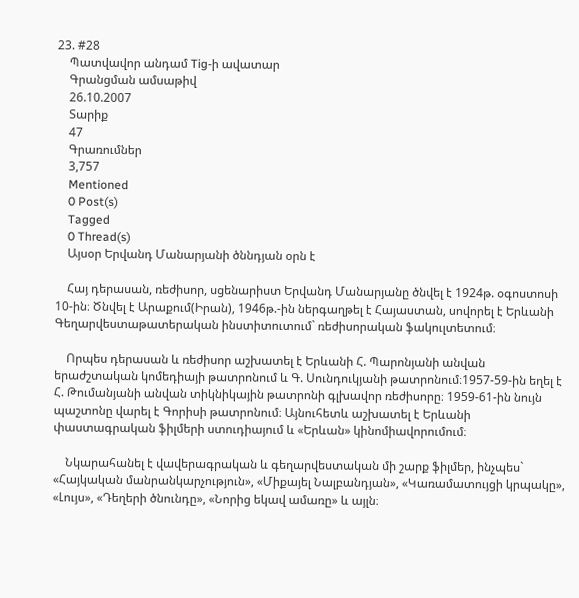23. #28
    Պատվավոր անդամ Tig-ի ավատար
    Գրանցման ամսաթիվ
    26.10.2007
    Տարիք
    47
    Գրառումներ
    3,757
    Mentioned
    0 Post(s)
    Tagged
    0 Thread(s)
    Այսօր Երվանդ Մանարյանի ծննդյան օրն է

    Հայ դերասան, ռեժիսոր, սցենարիստ Երվանդ Մանարյանը ծնվել է 1924թ. օգոստոսի 10-ին։ Ծնվել է Արաքում(Իրան), 1946թ.-ին ներգաղթել է Հայաստան, սովորել է Երևանի Գեղարվեստաթատերական ինստիտուտում` ռեժիսորական ֆակուլտետում։

    Որպես դերասան և ռեժիսոր աշխատել է Երևանի Հ. Պարոնյանի անվան երաժշտական կոմեդիայի թատրոնում և Գ. Սունդուկյանի թատրոնում։1957-59-ին եղել է Հ. Թումանյանի անվան տիկնիկային թատրոնի գլխավոր ռեժիսորը։ 1959-61-ին նույն պաշտոնը վարել է Գորիսի թատրոնում։ Այնուհետև աշխատել է Երևանի փաստագրական ֆիլմերի ստուդիայում և «Երևան» կինոմիավորումում։

    Նկարահանել է վավերագրական և գեղարվեստական մի շարք ֆիլմեր, ինչպես` «Հայկական մանրանկարչություն», «Միքայել Նալբանդյան», «Կառամատույցի կրպակը», «Լույս», «Դեղերի ծնունդը», «Նորից եկավ ամառը» և այլն։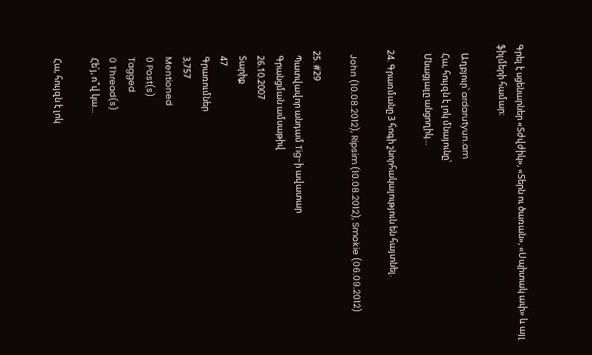Գրել է սցենարներ «Տժվժիկ», «Տերն ու ծառան», «Սպիտակ ափ» և այլ ֆիլմերի համար։

    Աղբյուր՝ ardarutyun.am
    Հա, հույզն է լոկ մնայունը՝
    Մնացյալը անցողիկ…

  24. Գրառմանը 3 հոգի շնորհակալություն են հայտնել.

    John (10.08.2012), Ripsim (10.08.2012), Smokie (06.09.2012)

  25. #29
    Պատվավոր անդամ Tig-ի ավատար
    Գրանցման ամսաթիվ
    26.10.2007
    Տարիք
    47
    Գրառումներ
    3,757
    Mentioned
    0 Post(s)
    Tagged
    0 Thread(s)
    Հե՛յ, ո՞վ կա...

    Հա, հույզն է լոկ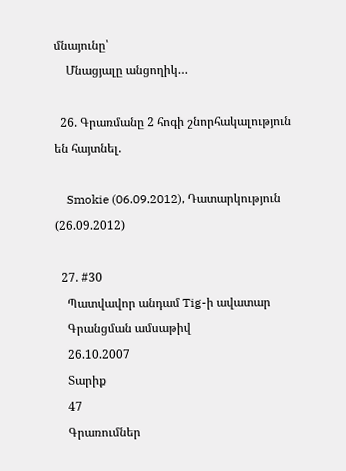մնայունը՝
    Մնացյալը անցողիկ…

  26. Գրառմանը 2 հոգի շնորհակալություն են հայտնել.

    Smokie (06.09.2012), Դատարկություն (26.09.2012)

  27. #30
    Պատվավոր անդամ Tig-ի ավատար
    Գրանցման ամսաթիվ
    26.10.2007
    Տարիք
    47
    Գրառումներ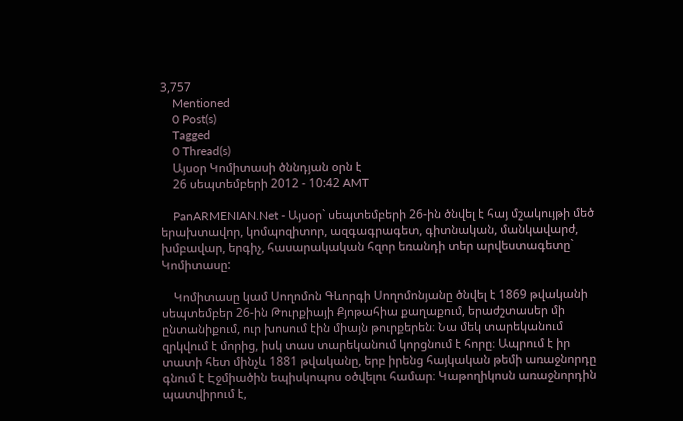3,757
    Mentioned
    0 Post(s)
    Tagged
    0 Thread(s)
    Այսօր Կոմիտասի ծննդյան օրն է
    26 սեպտեմբերի 2012 - 10:42 AMT

    PanARMENIAN.Net - Այսօր` սեպտեմբերի 26-ին ծնվել է հայ մշակույթի մեծ երախտավոր, կոմպոզիտոր, ազգագրագետ, գիտնական, մանկավարժ, խմբավար, երգիչ, հասարակական հզոր եռանդի տեր արվեստագետը` Կոմիտասը:

    Կոմիտասը կամ Սողոմոն Գևորգի Սողոմոնյանը ծնվել է 1869 թվականի սեպտեմբեր 26-ին Թուրքիայի Քյոթահիա քաղաքում, երաժշտասեր մի ընտանիքում, ուր խոսում էին միայն թուրքերեն։ Նա մեկ տարեկանում զրկվում է մորից, իսկ տաս տարեկանում կորցնում է հորը։ Ապրում է իր տատի հետ մինչև 1881 թվականը, երբ իրենց հայկական թեմի առաջնորդը գնում է Էջմիածին եպիսկոպոս օծվելու համար։ Կաթողիկոսն առաջնորդին պատվիրում է,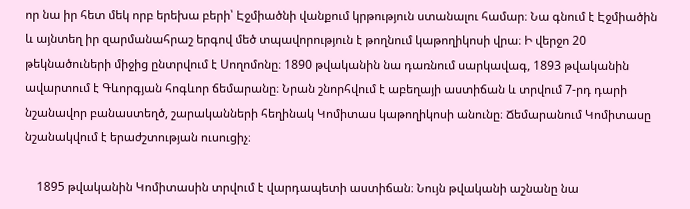որ նա իր հետ մեկ որբ երեխա բերի՝ Էջմիածնի վանքում կրթություն ստանալու համար։ Նա գնում է Էջմիածին և այնտեղ իր զարմանահրաշ երգով մեծ տպավորություն է թողնում կաթողիկոսի վրա։ Ի վերջո 20 թեկնածուների միջից ընտրվում է Սողոմոնը։ 1890 թվականին նա դառնում սարկավագ, 1893 թվականին ավարտում է Գևորգյան հոգևոր ճեմարանը։ Նրան շնորհվում է աբեղայի աստիճան և տրվում 7-րդ դարի նշանավոր բանաստեղծ, շարականների հեղինակ Կոմիտաս կաթողիկոսի անունը։ Ճեմարանում Կոմիտասը նշանակվում է երաժշտության ուսուցիչ։

    1895 թվականին Կոմիտասին տրվում է վարդապետի աստիճան։ Նույն թվականի աշնանը նա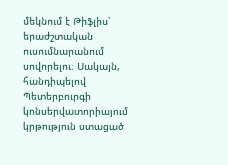մեկնում է Թիֆլիս՝ երաժշտական ուսումնարանում սովորելու։ Սակայն, հանդիպելով Պետերբուրգի կոնսերվատորիայում կրթություն ստացած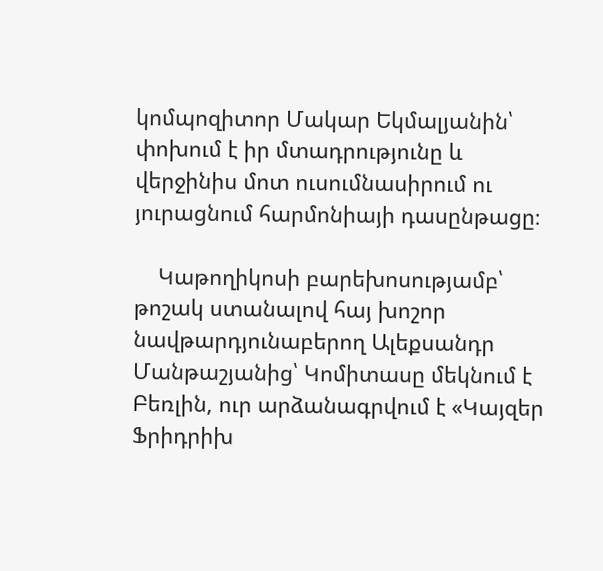կոմպոզիտոր Մակար Եկմալյանին՝ փոխում է իր մտադրությունը և վերջինիս մոտ ուսումնասիրում ու յուրացնում հարմոնիայի դասընթացը։

    Կաթողիկոսի բարեխոսությամբ՝ թոշակ ստանալով հայ խոշոր նավթարդյունաբերող Ալեքսանդր Մանթաշյանից՝ Կոմիտասը մեկնում է Բեռլին, ուր արձանագրվում է «Կայզեր Ֆրիդրիխ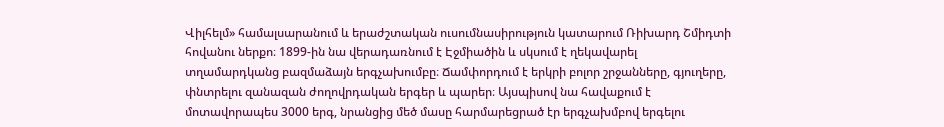Վիլհելմ» համալսարանում և երաժշտական ուսումնասիրություն կատարում Ռիխարդ Շմիդտի հովանու ներքո։ 1899-ին նա վերադառնում է Էջմիածին և սկսում է ղեկավարել տղամարդկանց բազմաձայն երգչախումբը։ Ճամփորդում է երկրի բոլոր շրջանները, գյուղերը, փնտրելու զանազան ժողովրդական երգեր և պարեր։ Այսպիսով նա հավաքում է մոտավորապես 3000 երգ, նրանցից մեծ մասը հարմարեցրած էր երգչախմբով երգելու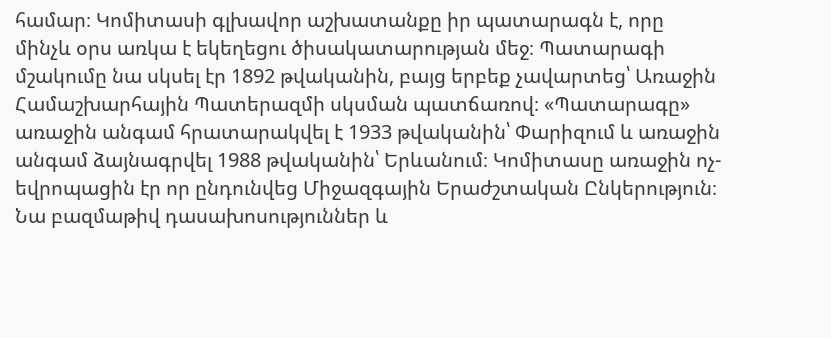համար։ Կոմիտասի գլխավոր աշխատանքը իր պատարագն է, որը մինչև օրս առկա է եկեղեցու ծիսակատարության մեջ։ Պատարագի մշակումը նա սկսել էր 1892 թվականին, բայց երբեք չավարտեց՝ Առաջին Համաշխարհային Պատերազմի սկսման պատճառով։ «Պատարագը» առաջին անգամ հրատարակվել է 1933 թվականին՝ Փարիզում և առաջին անգամ ձայնագրվել 1988 թվականին՝ Երևանում։ Կոմիտասը առաջին ոչ-եվրոպացին էր որ ընդունվեց Միջազգային Երաժշտական Ընկերություն։ Նա բազմաթիվ դասախոսություններ և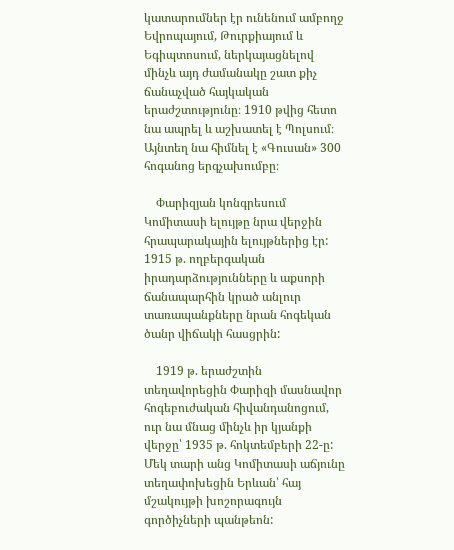կատարումներ էր ունենում ամբողջ Եվրոպայում, Թուրքիայում և Եգիպտոսում, ներկայացնելով մինչև այդ ժամանակը շատ քիչ ճանաչված հայկական երաժշտությունը։ 1910 թվից հետո նա ապրել և աշխատել է Պոլսում։ Այնտեղ նա հիմնել է «Գուսան» 300 հոգանոց երգչախումբը։

    Փարիզյան կոնգրեսում Կոմիտասի ելույթը նրա վերջին հրապարակային ելույթներից էր: 1915 թ. ողբերգական իրադարձությունները և աքսորի ճանապարհին կրած անլուր տառապանքները նրան հոգեկան ծանր վիճակի հասցրին:

    1919 թ. երաժշտին տեղավորեցին Փարիզի մասնավոր հոգեբուժական հիվանդանոցում, ուր նա մնաց մինչև իր կյանքի վերջը՝ 1935 թ. հոկտեմբերի 22-ը: Մեկ տարի անց Կոմիտասի աճյունը տեղափոխեցին Երևան՝ հայ մշակույթի խոշորագույն գործիչների պանթեոն: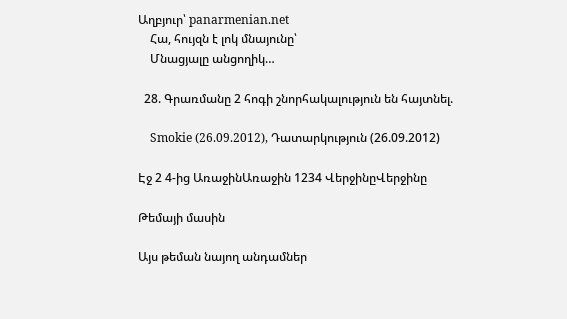Աղբյուր՝ panarmenian.net
    Հա, հույզն է լոկ մնայունը՝
    Մնացյալը անցողիկ…

  28. Գրառմանը 2 հոգի շնորհակալություն են հայտնել.

    Smokie (26.09.2012), Դատարկություն (26.09.2012)

Էջ 2 4-ից ԱռաջինԱռաջին 1234 ՎերջինըՎերջինը

Թեմայի մասին

Այս թեման նայող անդամներ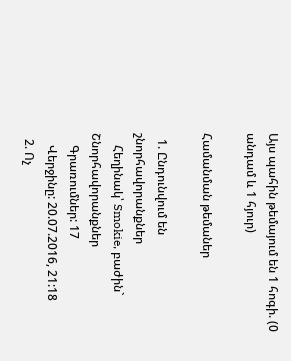Այս պահին թեմայում են 1 հոգի. (0 անդամ և 1 հյուր)

Համանման թեմաներ

  1. Ընդունվում են շնորհավորանքներ
    Հեղինակ՝ Smokie, բաժին` Շնորհավորանքներ
    Գրառումներ: 17
    Վերջինը: 20.07.2016, 21:18
  2. Ոչ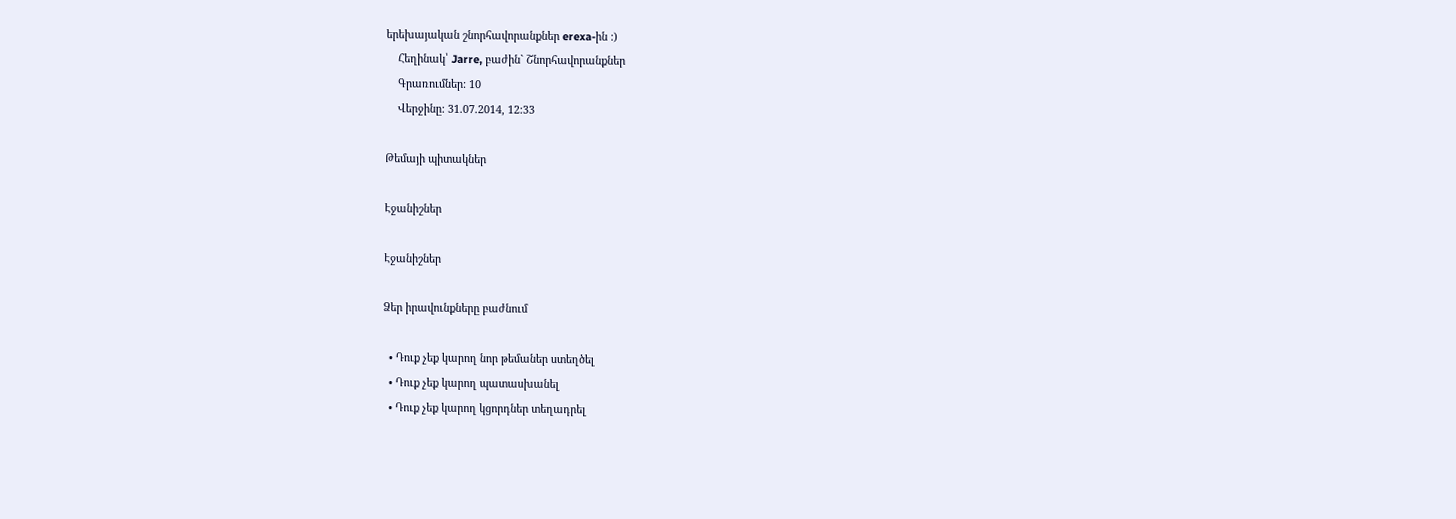երեխայական շնորհավորանքներ erexa-ին :)
    Հեղինակ՝ Jarre, բաժին` Շնորհավորանքներ
    Գրառումներ: 10
    Վերջինը: 31.07.2014, 12:33

Թեմայի պիտակներ

Էջանիշներ

Էջանիշներ

Ձեր իրավունքները բաժնում

  • Դուք չեք կարող նոր թեմաներ ստեղծել
  • Դուք չեք կարող պատասխանել
  • Դուք չեք կարող կցորդներ տեղադրել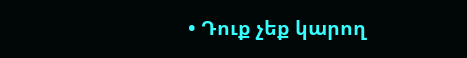• Դուք չեք կարող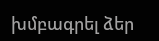խմբագրել ձեր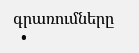գրառումները
  •